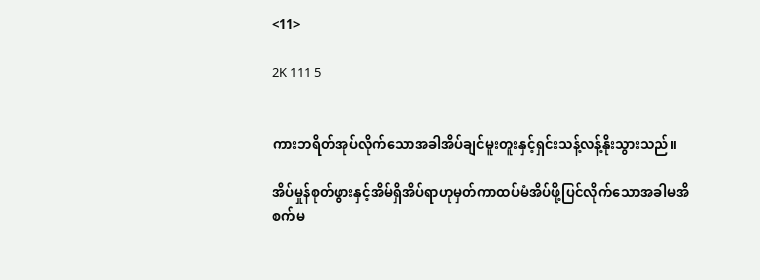<11>

2K 111 5


ကားဘရိတ်အုပ်လိုက်သောအခါအိပ်ချင်မူးတူးနှင့်ရှင်းသန့်လန့်နိုးသွားသည်။

အိပ်မှုန်စုတ်ဖွားနှင့်အိမ်ရှိအိပ်ရာဟုမှတ်ကာထပ်မံအိပ်ဖို့ပြင်လိုက်သောအခါမအိစက်မ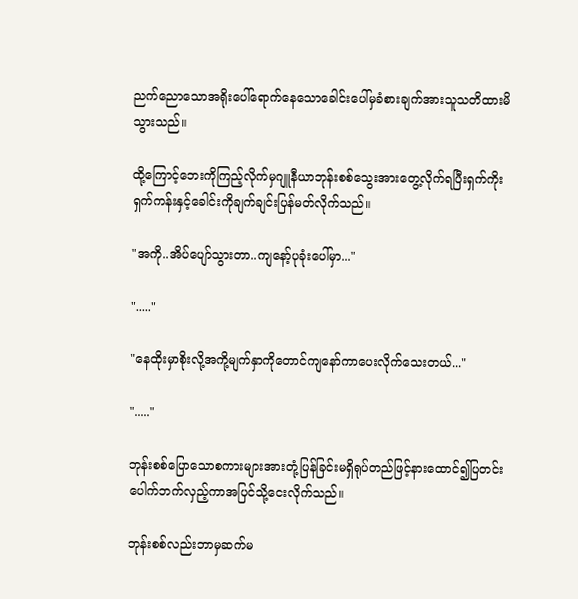ညက်ညောသောအရိုးပေါ်ရောက်နေသောခေါင်းပေါ်မှခံစားချက်အားသူသတိထားမိသွားသည်။

ထို့ကြောင့်ဘေးကိုကြည့်လိုက်မှဂျူနီယာဘုန်းစစ်သွေးအားတွေ့လိုက်ရပြီးရှက်ကိုးရှက်ကန်းနှင့်ခေါင်းကိုချက်ချင်းပြန်မတ်လိုက်သည်။

"အကို..အိပ်ပျော်သွားတာ..ကျနော့်ပုခုံးပေါ်မှာ..."

"....."

"နေထိုးမှာစိုးလို့အကို့မျက်နှာကိုတောင်ကျနော်ကာပေးလိုက်သေးတယ်..."

"....."

ဘုန်းစစ်ပြောသောစကားများအားတုံ့ပြန်ခြင်းမရှိရုပ်တည်ဖြင့်နားထောင်၍ပြတင်းပေါက်ဘက်လှည့်ကာအပြင်သို့ငေးလိုက်သည်။

ဘုန်းစစ်လည်းဘာမှဆက်မ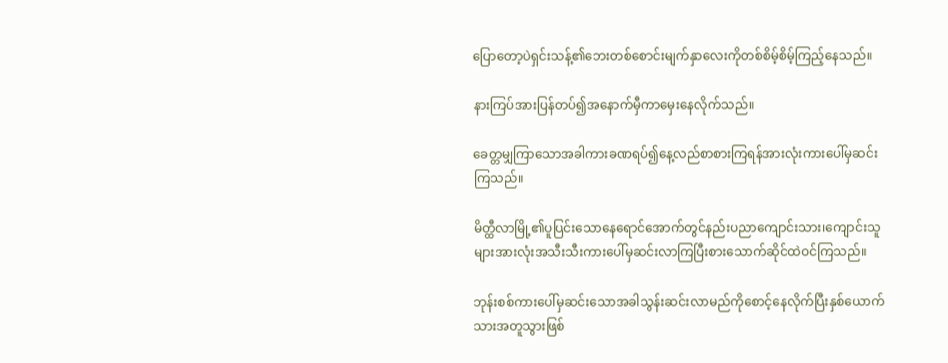ပြောတော့ပဲရှင်းသန့်၏ဘေးတစ်စောင်းမျက်နှာလေးကိုတစ်စိမ့်စိမ့်ကြည့်နေသည်။

နားကြပ်အားပြန်တပ်၍အနောက်မှီကာမှေးနေလိုက်သည်။

ခေတ္တမျှကြာသောအခါကားခဏရပ်၍နေ့လည်စာစားကြရန်အားလုံးကားပေါ်မှဆင်းကြသည်။

မိတ္ထီလာမြို့၏ပူပြင်းသောနေရောင်အောက်တွင်နည်းပညာကျောင်းသား၊ကျောင်းသူများအားလုံးအသီးသီးကားပေါ်မှဆင်းလာကြပြီးစားသောက်ဆိုင်ထဲဝင်ကြသည်။

ဘုန်းစစ်ကားပေါ်မှဆင်းသောအခါသွန်းဆင်းလာမည်ကိုစောင့်နေလိုက်ပြီးနှစ်ယောက်သားအတူသွားဖြစ်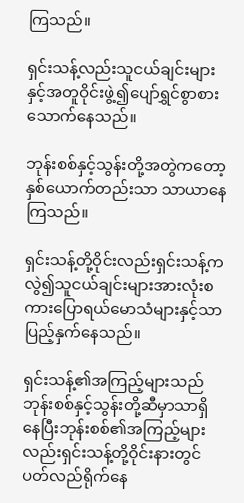ကြသည်။

ရှင်းသန့်လည်းသူငယ်ချင်းများနှင့်အတူဝိုင်းဖွဲ့၍ပျော်ရွှင်စွာစားသောက်နေသည်။

ဘုန်းစစ်နှင့်သွန်းတို့အတွဲကတော့နှစ်ယောက်တည်းသာ သာယာနေကြသည်။

ရှင်းသန့်တို့ဝိုင်းလည်းရှင်းသန့်ကလွဲ၍သူငယ်ချင်းများအားလုံးစကားပြောရယ်မောသံများနှင့်သာပြည့်နှက်နေသည်။

ရှင်းသန့်၏အကြည့်များသည်ဘုန်းစစ်နှင့်သွန်းတို့ဆီမှာသာရှိနေပြီးဘုန်းစစ်၏အကြည့်များလည်းရှင်းသန့်တို့ဝိုင်းနားတွင်ပတ်လည်ရိုက်နေ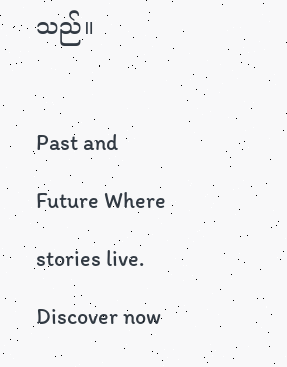သည်။

Past and Future Where stories live. Discover now